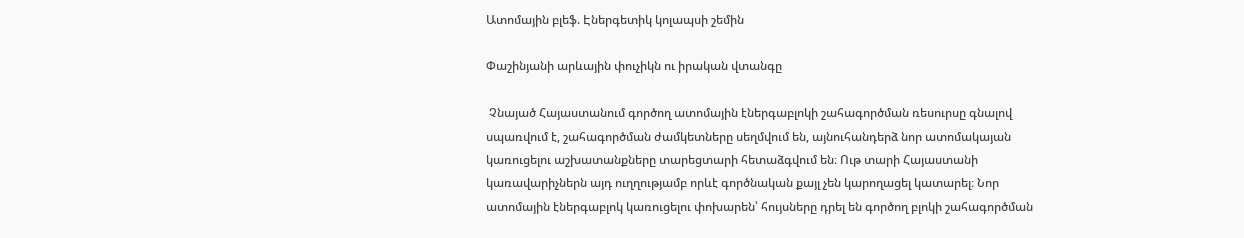Ատոմային բլեֆ. Էներգետիկ կոլապսի շեմին

Փաշինյանի արևային փուչիկն ու իրական վտանգը

 Չնայած Հայաստանում գործող ատոմային էներգաբլոկի շահագործման ռեսուրսը գնալով սպառվում է, շահագործման ժամկետները սեղմվում են, այնուհանդերձ նոր ատոմակայան կառուցելու աշխատանքները տարեցտարի հետաձգվում են։ Ութ տարի Հայաստանի կառավարիչներն այդ ուղղությամբ որևէ գործնական քայլ չեն կարողացել կատարել։ Նոր ատոմային էներգաբլոկ կառուցելու փոխարեն՝ հույսները դրել են գործող բլոկի շահագործման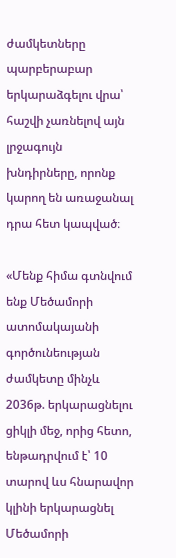ժամկետները պարբերաբար երկարաձգելու վրա՝ հաշվի չառնելով այն լրջագույն խնդիրները, որոնք կարող են առաջանալ դրա հետ կապված։

«Մենք հիմա գտնվում ենք Մեծամորի ատոմակայանի գործունեության ժամկետը մինչև 2036թ. երկարացնելու ցիկլի մեջ, որից հետո, ենթադրվում է՝ 10 տարով ևս հնարավոր կլինի երկարացնել Մեծամորի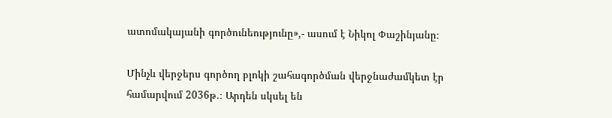ատոմակայանի գործունեությունը»,- ասում է Նիկոլ Փաշինյանը։

Մինչև վերջերս գործող բլոկի շահագործման վերջնաժամկետ էր համարվում 2036թ.։ Արդեն սկսել են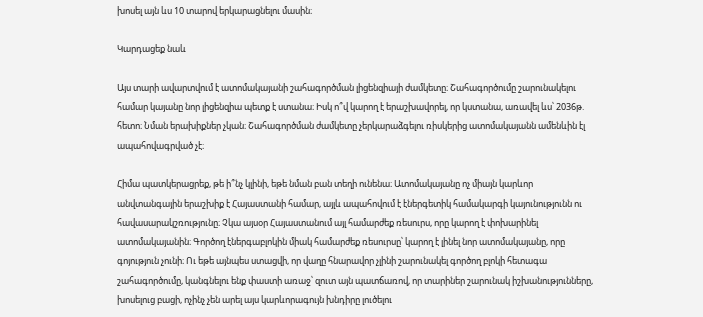խոսել այն ևս 10 տարով երկարացնելու մասին։

Կարդացեք նաև

Այս տարի ավարտվում է ատոմակայանի շահագործման լիցենզիայի ժամկետը։ Շահագործումը շարունակելու համար կայանը նոր լիցենզիա պետք է ստանա։ Իսկ ո՞վ կարող է երաշխավորել, որ կստանա, առավել ևս՝ 2036թ. հետո։ Նման երախիքներ չկան։ Շահագործման ժամկետը չերկարաձգելու ռիսկերից ատոմակայանն ամենևին էլ ապահովագրված չէ։

Հիմա պատկերացրեք, թե ի՞նչ կլինի, եթե նման բան տեղի ունենա։ Ատոմակայանը ոչ միայն կարևոր անվտանգային երաշխիք է Հայաստանի համար, այլև ապահովում է էներգետիկ համակարգի կայունությունն ու հավասարակշռությունը։ Չկա այսօր Հայաստանում այլ համարժեք ռեսուրս, որը կարող է փոխարինել ատոմակայանին։ Գործող էներգաբլոկին միակ համարժեք ռեսուրսը՝ կարող է լինել նոր ատոմակայանը, որը գոյություն չունի։ Ու եթե այնպես ստացվի, որ վաղը հնարավոր չլինի շարունակել գործող բլոկի հետագա շահագործումը, կանգնելու ենք փաստի առաջ՝ զուտ այն պատճառով, որ տարիներ շարունակ իշխանությունները, խոսելուց բացի, ոչինչ չեն արել այս կարևորագույն խնդիրը լուծելու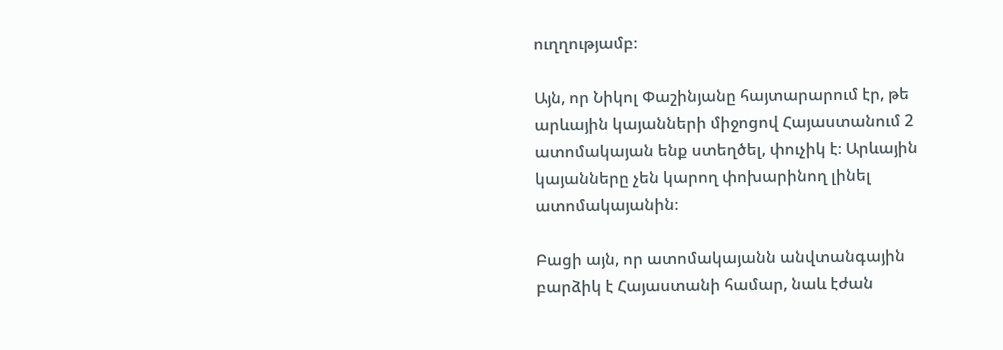ուղղությամբ։

Այն, որ Նիկոլ Փաշինյանը հայտարարում էր, թե արևային կայանների միջոցով Հայաստանում 2 ատոմակայան ենք ստեղծել, փուչիկ է։ Արևային կայանները չեն կարող փոխարինող լինել ատոմակայանին։

Բացի այն, որ ատոմակայանն անվտանգային բարձիկ է Հայաստանի համար, նաև էժան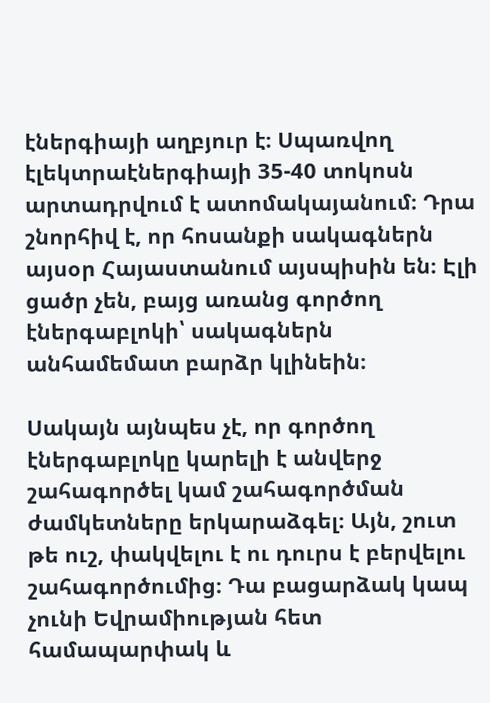էներգիայի աղբյուր է։ Սպառվող էլեկտրաէներգիայի 35-40 տոկոսն արտադրվում է ատոմակայանում։ Դրա շնորհիվ է, որ հոսանքի սակագներն այսօր Հայաստանում այսպիսին են։ Էլի ցածր չեն, բայց առանց գործող էներգաբլոկի՝ սակագներն անհամեմատ բարձր կլինեին։

Սակայն այնպես չէ, որ գործող էներգաբլոկը կարելի է անվերջ շահագործել կամ շահագործման ժամկետները երկարաձգել։ Այն, շուտ թե ուշ, փակվելու է ու դուրս է բերվելու շահագործումից։ Դա բացարձակ կապ չունի Եվրամիության հետ համապարփակ և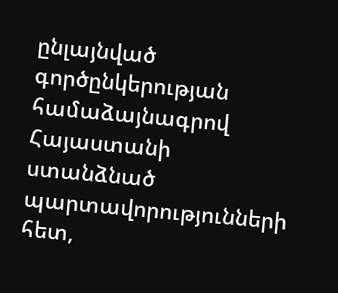ընլայնված գործընկերության համաձայնագրով Հայաստանի ստանձնած պարտավորությունների հետ,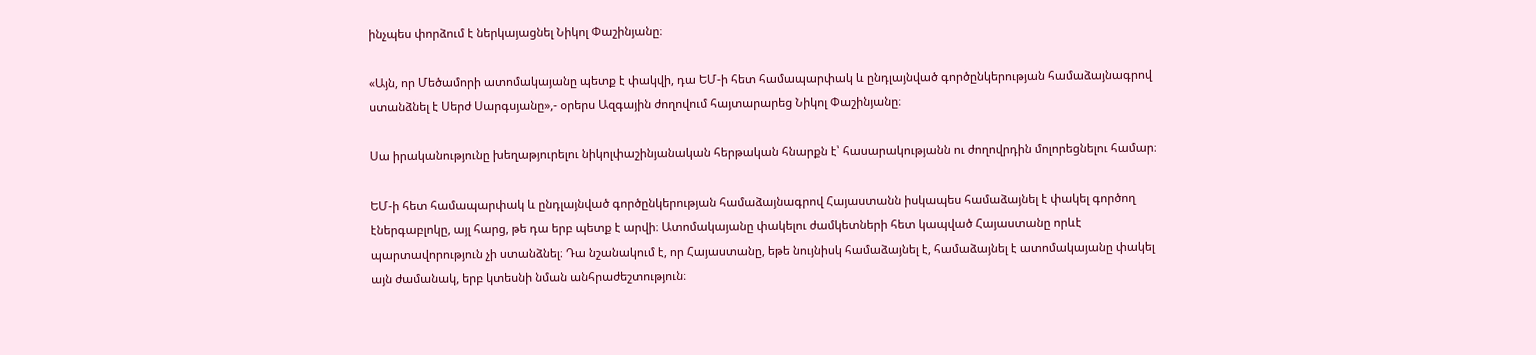ինչպես փորձում է ներկայացնել Նիկոլ Փաշինյանը։

«Այն, որ Մեծամորի ատոմակայանը պետք է փակվի, դա ԵՄ-ի հետ համապարփակ և ընդլայնված գործընկերության համաձայնագրով ստանձնել է Սերժ Սարգսյանը»,- օրերս Ազգային ժողովում հայտարարեց Նիկոլ Փաշինյանը։

Սա իրականությունը խեղաթյուրելու նիկոլփաշինյանական հերթական հնարքն է՝ հասարակությանն ու ժողովրդին մոլորեցնելու համար։

ԵՄ-ի հետ համապարփակ և ընդլայնված գործընկերության համաձայնագրով Հայաստանն իսկապես համաձայնել է փակել գործող էներգաբլոկը, այլ հարց, թե դա երբ պետք է արվի։ Ատոմակայանը փակելու ժամկետների հետ կապված Հայաստանը որևէ պարտավորություն չի ստանձնել։ Դա նշանակում է, որ Հայաստանը, եթե նույնիսկ համաձայնել է, համաձայնել է ատոմակայանը փակել այն ժամանակ, երբ կտեսնի նման անհրաժեշտություն։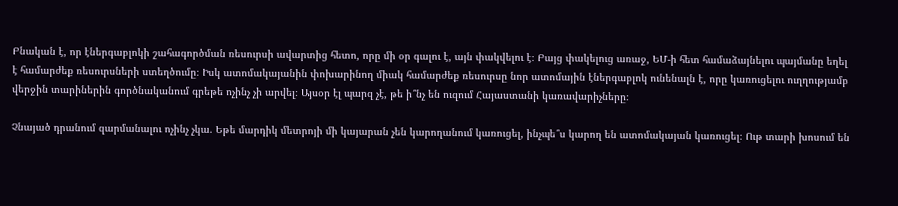Բնական է, որ էներգաբլոկի շահագործման ռեսուրսի ավարտից հետո, որը մի օր գալու է, այն փակվելու է։ Բայց փակելուց առաջ, ԵՄ-ի հետ համաձայնելու պայմանը եղել է համարժեք ռեսուրսների ստեղծումը։ Իսկ ատոմակայանին փոխարինող միակ համարժեք ռեսուրսը նոր ատոմային էներգաբլոկ ունենալն է, որը կառուցելու ուղղությամբ վերջին տարիներին գործնականում գրեթե ոչինչ չի արվել։ Այսօր էլ պարզ չէ, թե ի՞նչ են ուզում Հայաստանի կառավարիչները։

Չնայած դրանում զարմանալու ոչինչ չկա. Եթե մարդիկ մետրոյի մի կայարան չեն կարողանում կառուցել, ինչպե՞ս կարող են ատոմակայան կառուցել։ Ութ տարի խոսում են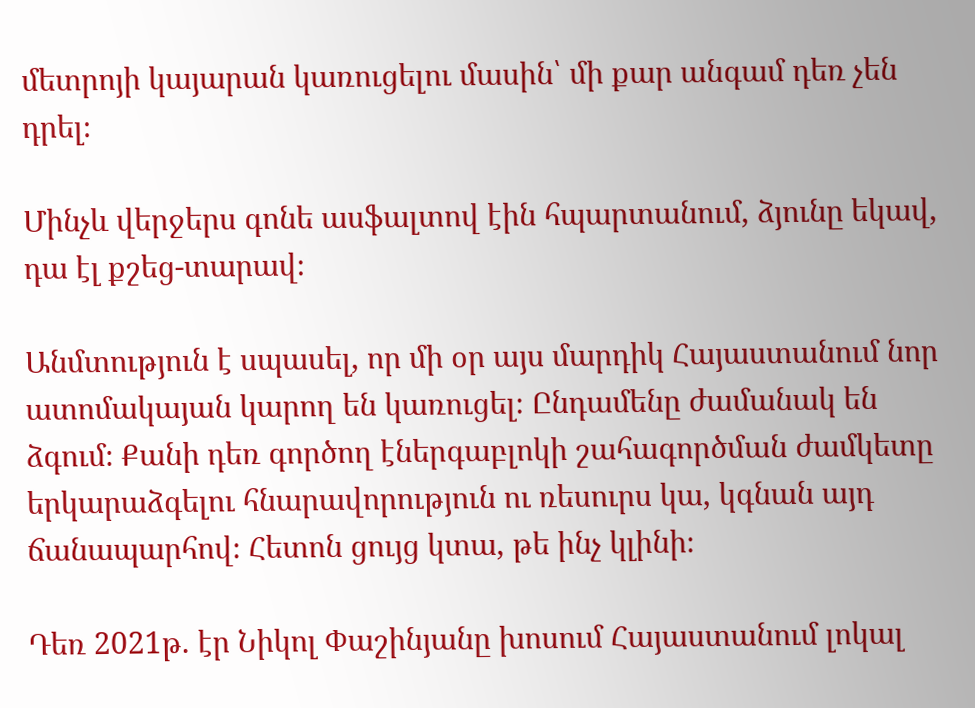մետրոյի կայարան կառուցելու մասին՝ մի քար անգամ դեռ չեն դրել։

Մինչև վերջերս գոնե ասֆալտով էին հպարտանում, ձյունը եկավ, դա էլ քշեց-տարավ։

Անմտություն է սպասել, որ մի օր այս մարդիկ Հայաստանում նոր ատոմակայան կարող են կառուցել։ Ընդամենը ժամանակ են ձգում։ Քանի դեռ գործող էներգաբլոկի շահագործման ժամկետը երկարաձգելու հնարավորություն ու ռեսուրս կա, կգնան այդ ճանապարհով։ Հետոն ցույց կտա, թե ինչ կլինի։

Դեռ 2021թ. էր Նիկոլ Փաշինյանը խոսում Հայաստանում լոկալ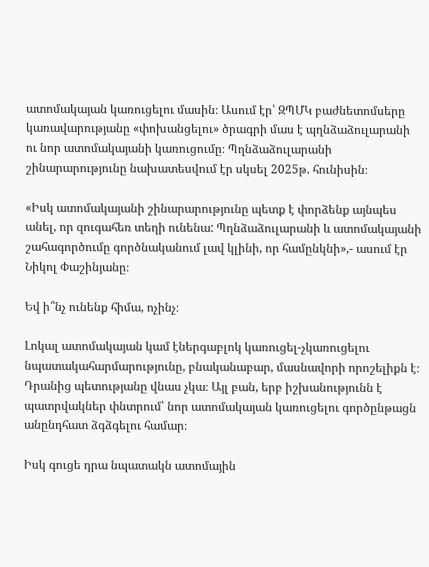ատոմակայան կառուցելու մասին։ Ասում էր՝ ԶՊՄԿ բաժնետոմսերը կառավարությանը «փոխանցելու» ծրագրի մաս է պղնձաձուլարանի ու նոր ատոմակայանի կառուցումը։ Պղնձաձուլարանի շինարարությունը նախատեսվում էր սկսել 2025թ. հունիսին։

«Իսկ ատոմակայանի շինարարությունը պետք է փորձենք այնպես անել, որ զուգահեռ տեղի ունենա: Պղնձաձուլարանի և ատոմակայանի շահագործումը գործնականում լավ կլինի, որ համընկնի»,- ասում էր Նիկոլ Փաշինյանը։

Եվ ի՞նչ ունենք հիմա, ոչինչ։

Լոկալ ատոմակայան կամ էներգաբլոկ կառուցել-չկառուցելու նպատակահարմարությունը, բնականաբար, մասնավորի որոշելիքն է։ Դրանից պետությանը վնաս չկա։ Այլ բան, երբ իշխանությունն է պատրվակներ փնտրում՝ նոր ատոմակայան կառուցելու գործընթացն անընդհատ ձգձգելու համար։

Իսկ գուցե դրա նպատակն ատոմային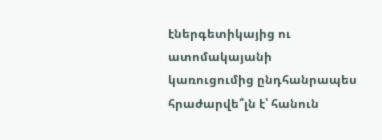էներգետիկայից ու ատոմակայանի կառուցումից ընդհանրապես հրաժարվե՞լն է՝ հանուն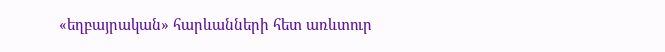«եղբայրական» հարևանների հետ առևտուր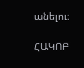անելու։

ՀԱԿՈԲ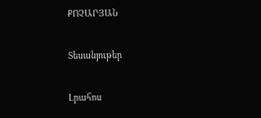ՔՈՉԱՐՅԱՆ

Տեսանյութեր

Լրահոս